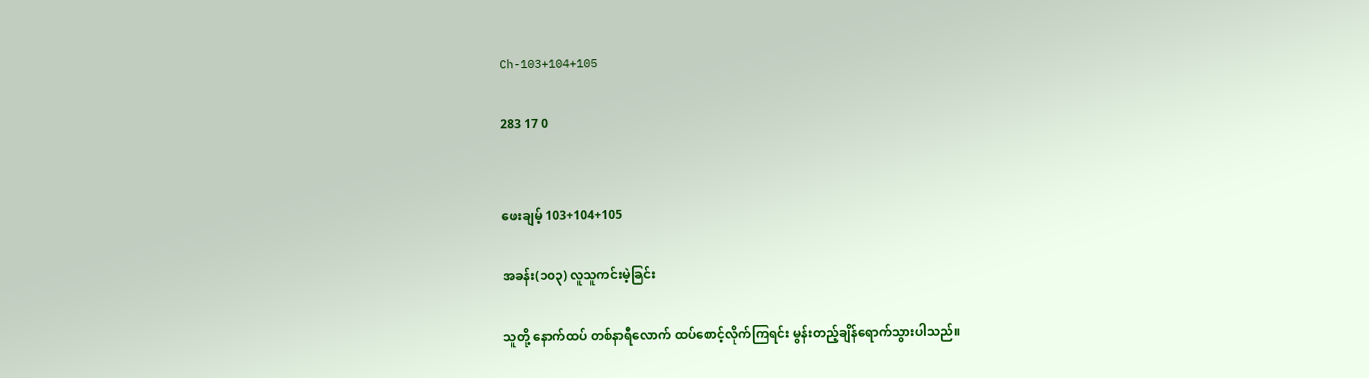Ch-103+104+105

283 17 0


ဖေးချမ့် 103+104+105

အခန်း(၁၀၃) လူသူကင်းမဲ့ခြင်း

သူတို့ နောက်ထပ် တစ်နာရီလောက် ထပ်စောင့်လိုက်ကြရင်း မွန်းတည့်ချိန်ရောက်သွားပါသည်။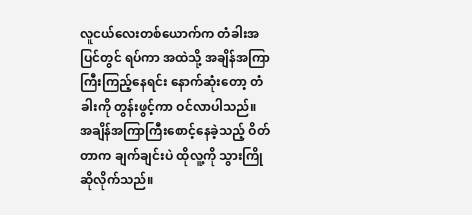လူငယ်လေးတစ်ယောက်က တံခါးအပြင်တွင် ရပ်ကာ အထဲသို့ အချိန်အကြာကြီးကြည့်နေရင်း နောက်ဆုံးတော့ တံခါးကို တွန်းဖွင့်ကာ ဝင်လာပါသည်။ အချိန်အကြာကြီးစောင့်နေခဲ့သည့် ဝိတ်တာက ချက်ချင်းပဲ ထိုလူ့ကို သွားကြိုဆိုလိုက်သည်။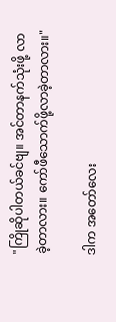"ကြိုဆိုပါတယ်ခင်ဗျ။ အင်တာနက်သုံးဖို့ လာခဲ့တာလား။ ကော်ဖီသောက်ဖို့လာခဲ့တာလား။"

ဒါက အတော်လေး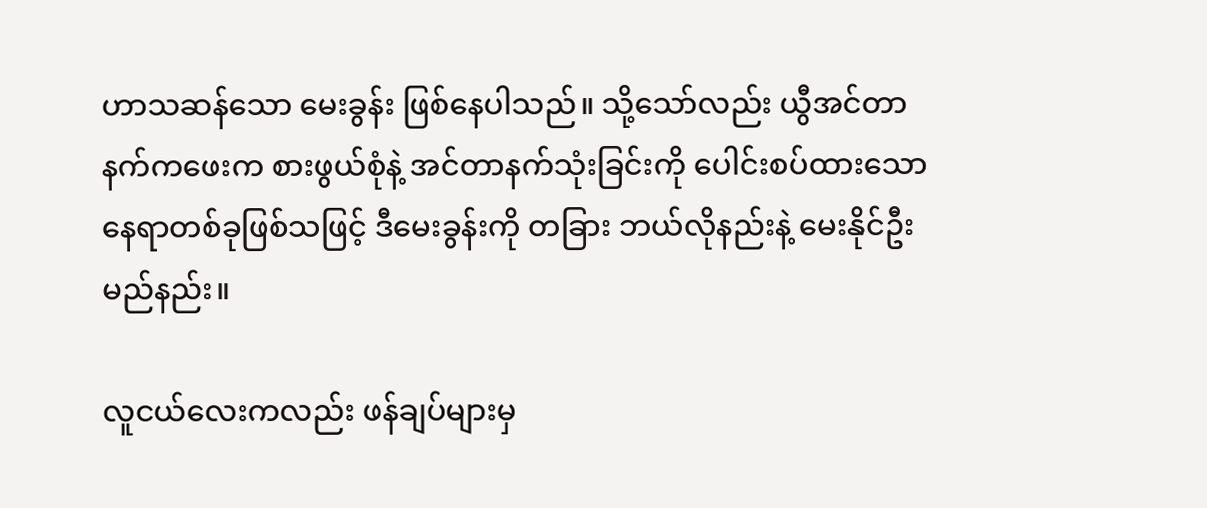ဟာသဆန်သော မေးခွန်း ဖြစ်နေပါသည်။ သို့သော်လည်း ယွီအင်တာနက်ကဖေးက စားဖွယ်စုံနဲ့ အင်တာနက်သုံးခြင်းကို ပေါင်းစပ်ထားသော နေရာတစ်ခုဖြစ်သဖြင့် ဒီမေးခွန်းကို တခြား ဘယ်လိုနည်းနဲ့ မေးနိုင်ဦးမည်နည်း။

လူငယ်လေးကလည်း ဖန်ချပ်များမှ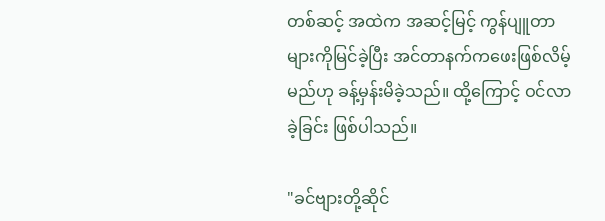တစ်ဆင့် အထဲက အဆင့်မြင့် ကွန်ပျူတာများကိုမြင်ခဲ့ပြီး အင်တာနက်ကဖေးဖြစ်လိမ့်မည်ဟု ခန့်မှန်းမိခဲ့သည်။ ထို့ကြောင့် ဝင်လာခဲ့ခြင်း ဖြစ်ပါသည်။

"ခင်ဗျားတို့ဆိုင်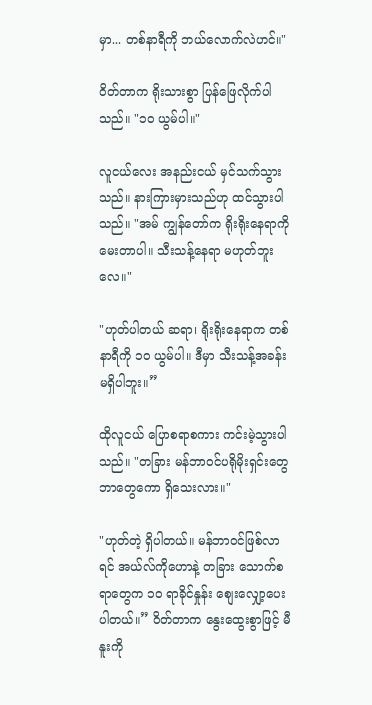မှာ... တစ်နာရီကို ဘယ်လောက်လဲဟင်။"

ဝိတ်တာက ရိုးသားစွာ ပြန်ဖြေလိုက်ပါသည်။ "၁၀ ယွမ်ပါ။"

လူငယ်လေး အနည်းငယ် မှင်သက်သွားသည်။ နားကြားမှားသည်ဟု ထင်သွားပါသည်။ "အမ် ကျွန်တော်က ရိုးရိုးနေရာကို မေးတာပါ။ သီးသန့်နေရာ မဟုတ်ဘူးလေ။"

"ဟုတ်ပါတယ် ဆရာ၊ ရိုးရိုးနေရာက တစ်နာရီကို ၁၀ ယွမ်ပါ။ ဒီမှာ သီးသန့်အခန်း မရှိပါဘူး။”

ထိုလူငယ် ပြောစရာစကား ကင်းမဲ့သွားပါသည်။ "တခြား မန်ဘာဝင်ပရိုမိုးရှင်းတွေ ဘာတွေကော ရှိသေးလား။"

"ဟုတ်တဲ့ ရှိပါတယ်။ မန်ဘာဝင်ဖြစ်လာရင် အယ်လ်ကိုဟောနဲ့ တခြား သောက်စရာတွေက ၁၀ ရာခိုင်နှုန်း စျေးလျှော့ပေးပါတယ်။” ဝိတ်တာက နွေးထွေးစွာဖြင့် မီနူးကို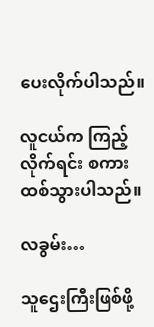ပေးလိုက်ပါသည်။

လူငယ်က ကြည့်လိုက်ရင်း စကားထစ်သွားပါသည်။

လခွမ်း…

သူဌေးကြီးဖြစ်ဖို့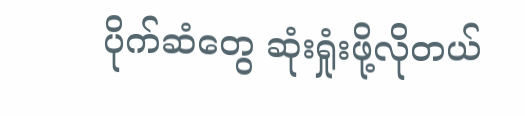ပိုက်ဆံတွေ ဆုံးရှုံးဖို့လိုတယ်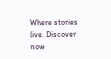Where stories live. Discover now